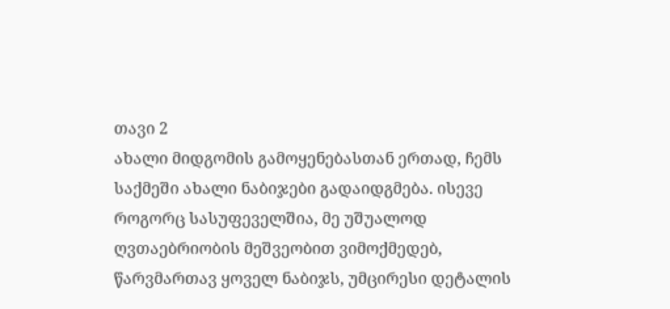თავი 2
ახალი მიდგომის გამოყენებასთან ერთად, ჩემს საქმეში ახალი ნაბიჯები გადაიდგმება. ისევე როგორც სასუფეველშია, მე უშუალოდ ღვთაებრიობის მეშვეობით ვიმოქმედებ, წარვმართავ ყოველ ნაბიჯს, უმცირესი დეტალის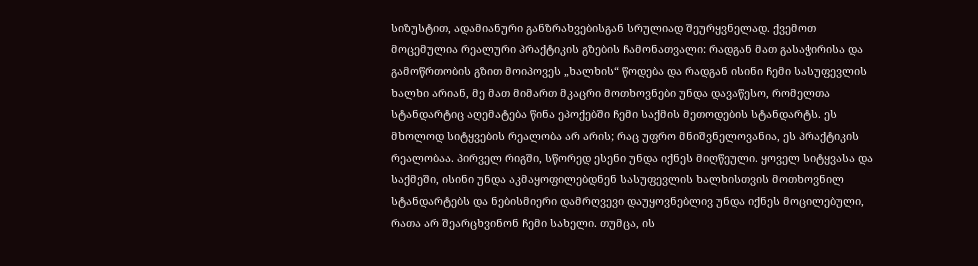სიზუსტით, ადამიანური განზრახვებისგან სრულიად შეურყვნელად. ქვემოთ მოცემულია რეალური პრაქტიკის გზების ჩამონათვალი: რადგან მათ გასაჭირისა და გამოწრთობის გზით მოიპოვეს „ხალხის“ წოდება და რადგან ისინი ჩემი სასუფევლის ხალხი არიან, მე მათ მიმართ მკაცრი მოთხოვნები უნდა დავაწესო, რომელთა სტანდარტიც აღემატება წინა ეპოქებში ჩემი საქმის მეთოდების სტანდარტს. ეს მხოლოდ სიტყვების რეალობა არ არის; რაც უფრო მნიშვნელოვანია, ეს პრაქტიკის რეალობაა. პირველ რიგში, სწორედ ესენი უნდა იქნეს მიღწეული. ყოველ სიტყვასა და საქმეში, ისინი უნდა აკმაყოფილებდნენ სასუფევლის ხალხისთვის მოთხოვნილ სტანდარტებს და ნებისმიერი დამრღვევი დაუყოვნებლივ უნდა იქნეს მოცილებული, რათა არ შეარცხვინონ ჩემი სახელი. თუმცა, ის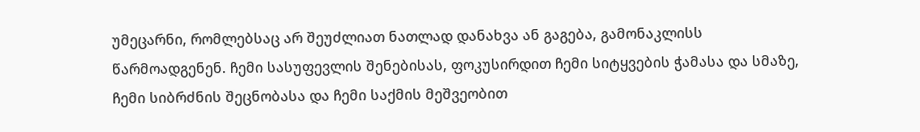უმეცარნი, რომლებსაც არ შეუძლიათ ნათლად დანახვა ან გაგება, გამონაკლისს წარმოადგენენ. ჩემი სასუფევლის შენებისას, ფოკუსირდით ჩემი სიტყვების ჭამასა და სმაზე, ჩემი სიბრძნის შეცნობასა და ჩემი საქმის მეშვეობით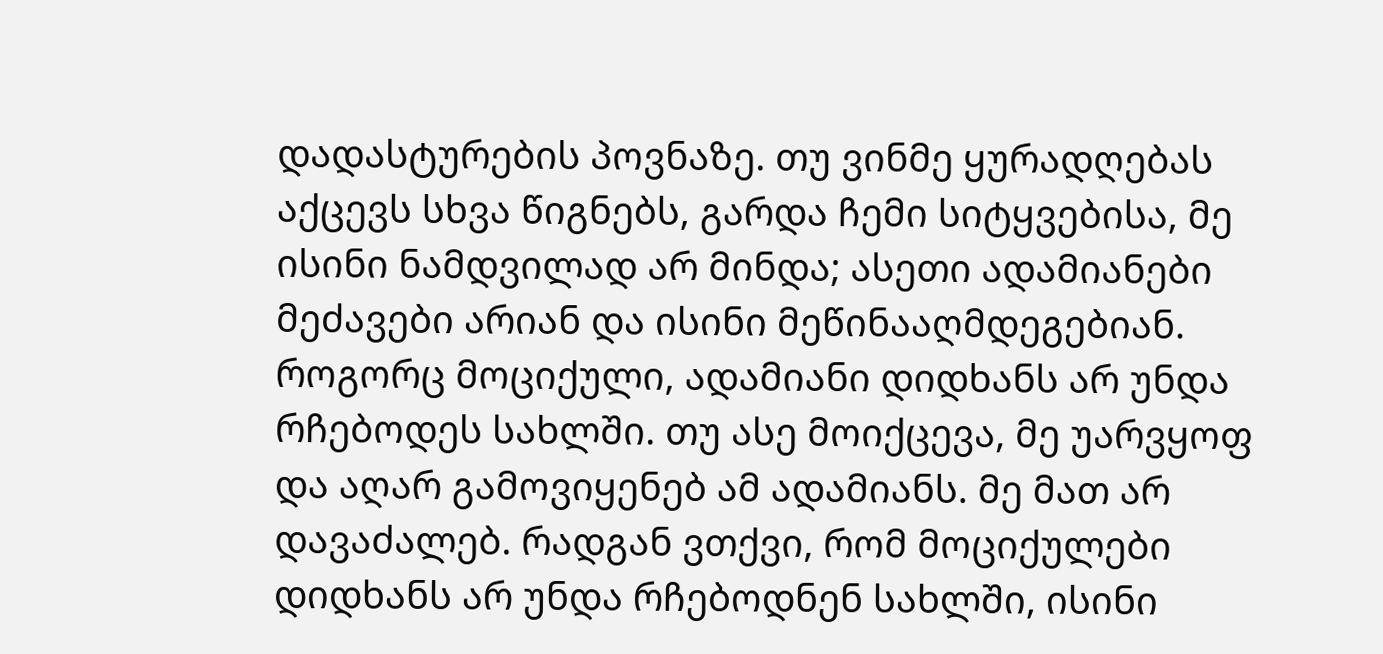დადასტურების პოვნაზე. თუ ვინმე ყურადღებას აქცევს სხვა წიგნებს, გარდა ჩემი სიტყვებისა, მე ისინი ნამდვილად არ მინდა; ასეთი ადამიანები მეძავები არიან და ისინი მეწინააღმდეგებიან. როგორც მოციქული, ადამიანი დიდხანს არ უნდა რჩებოდეს სახლში. თუ ასე მოიქცევა, მე უარვყოფ და აღარ გამოვიყენებ ამ ადამიანს. მე მათ არ დავაძალებ. რადგან ვთქვი, რომ მოციქულები დიდხანს არ უნდა რჩებოდნენ სახლში, ისინი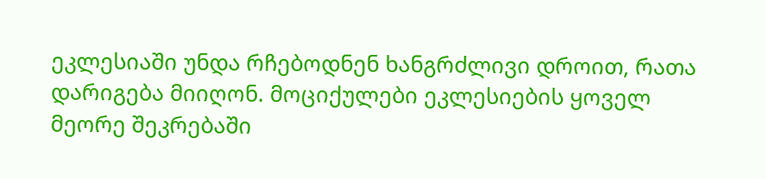ეკლესიაში უნდა რჩებოდნენ ხანგრძლივი დროით, რათა დარიგება მიიღონ. მოციქულები ეკლესიების ყოველ მეორე შეკრებაში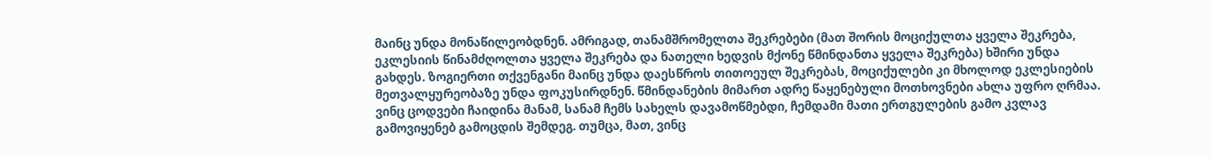მაინც უნდა მონაწილეობდნენ. ამრიგად, თანამშრომელთა შეკრებები (მათ შორის მოციქულთა ყველა შეკრება, ეკლესიის წინამძღოლთა ყველა შეკრება და ნათელი ხედვის მქონე წმინდანთა ყველა შეკრება) ხშირი უნდა გახდეს. ზოგიერთი თქვენგანი მაინც უნდა დაესწროს თითოეულ შეკრებას, მოციქულები კი მხოლოდ ეკლესიების მეთვალყურეობაზე უნდა ფოკუსირდნენ. წმინდანების მიმართ ადრე წაყენებული მოთხოვნები ახლა უფრო ღრმაა. ვინც ცოდვები ჩაიდინა მანამ, სანამ ჩემს სახელს დავამოწმებდი, ჩემდამი მათი ერთგულების გამო კვლავ გამოვიყენებ გამოცდის შემდეგ. თუმცა, მათ, ვინც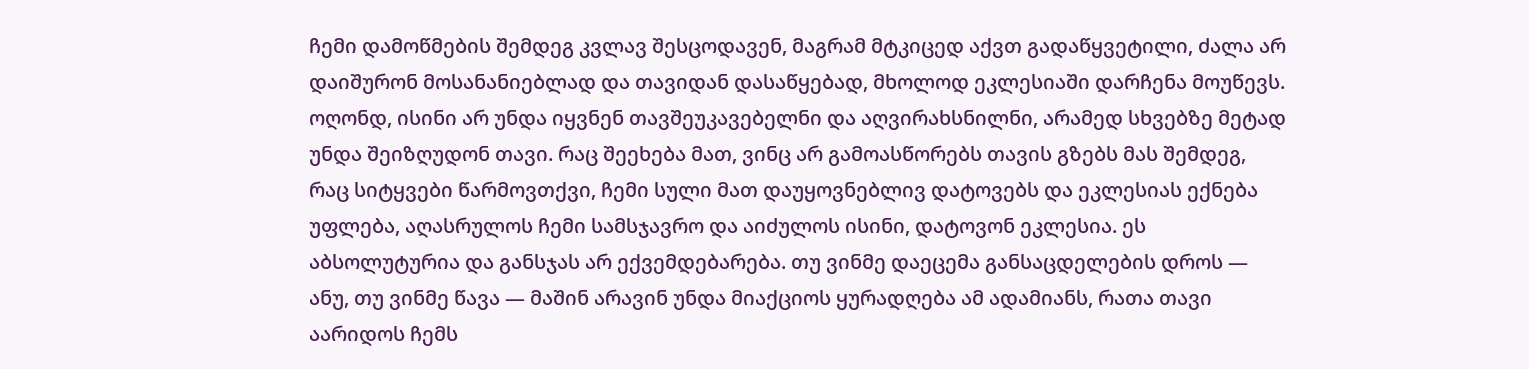ჩემი დამოწმების შემდეგ კვლავ შესცოდავენ, მაგრამ მტკიცედ აქვთ გადაწყვეტილი, ძალა არ დაიშურონ მოსანანიებლად და თავიდან დასაწყებად, მხოლოდ ეკლესიაში დარჩენა მოუწევს. ოღონდ, ისინი არ უნდა იყვნენ თავშეუკავებელნი და აღვირახსნილნი, არამედ სხვებზე მეტად უნდა შეიზღუდონ თავი. რაც შეეხება მათ, ვინც არ გამოასწორებს თავის გზებს მას შემდეგ, რაც სიტყვები წარმოვთქვი, ჩემი სული მათ დაუყოვნებლივ დატოვებს და ეკლესიას ექნება უფლება, აღასრულოს ჩემი სამსჯავრო და აიძულოს ისინი, დატოვონ ეკლესია. ეს აბსოლუტურია და განსჯას არ ექვემდებარება. თუ ვინმე დაეცემა განსაცდელების დროს — ანუ, თუ ვინმე წავა — მაშინ არავინ უნდა მიაქციოს ყურადღება ამ ადამიანს, რათა თავი აარიდოს ჩემს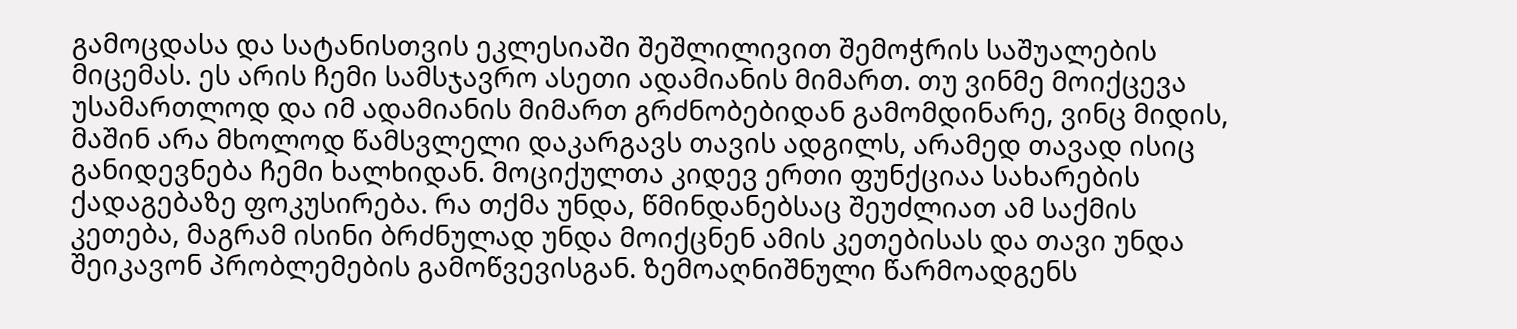გამოცდასა და სატანისთვის ეკლესიაში შეშლილივით შემოჭრის საშუალების მიცემას. ეს არის ჩემი სამსჯავრო ასეთი ადამიანის მიმართ. თუ ვინმე მოიქცევა უსამართლოდ და იმ ადამიანის მიმართ გრძნობებიდან გამომდინარე, ვინც მიდის, მაშინ არა მხოლოდ წამსვლელი დაკარგავს თავის ადგილს, არამედ თავად ისიც განიდევნება ჩემი ხალხიდან. მოციქულთა კიდევ ერთი ფუნქციაა სახარების ქადაგებაზე ფოკუსირება. რა თქმა უნდა, წმინდანებსაც შეუძლიათ ამ საქმის კეთება, მაგრამ ისინი ბრძნულად უნდა მოიქცნენ ამის კეთებისას და თავი უნდა შეიკავონ პრობლემების გამოწვევისგან. ზემოაღნიშნული წარმოადგენს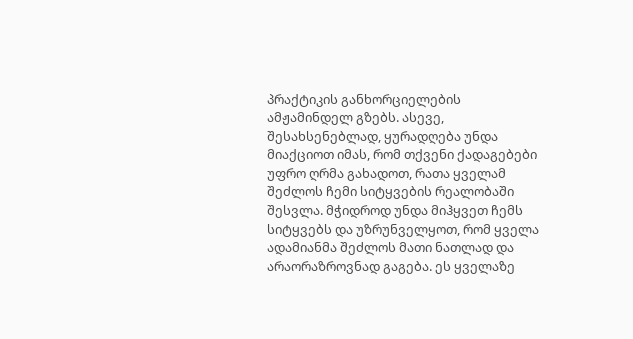პრაქტიკის განხორციელების ამჟამინდელ გზებს. ასევე, შესახსენებლად, ყურადღება უნდა მიაქციოთ იმას, რომ თქვენი ქადაგებები უფრო ღრმა გახადოთ, რათა ყველამ შეძლოს ჩემი სიტყვების რეალობაში შესვლა. მჭიდროდ უნდა მიჰყვეთ ჩემს სიტყვებს და უზრუნველყოთ, რომ ყველა ადამიანმა შეძლოს მათი ნათლად და არაორაზროვნად გაგება. ეს ყველაზე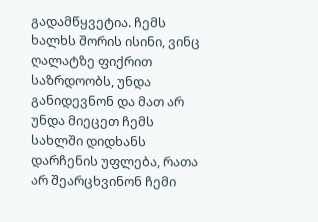გადამწყვეტია. ჩემს ხალხს შორის ისინი, ვინც ღალატზე ფიქრით საზრდოობს, უნდა განიდევნონ და მათ არ უნდა მიეცეთ ჩემს სახლში დიდხანს დარჩენის უფლება, რათა არ შეარცხვინონ ჩემი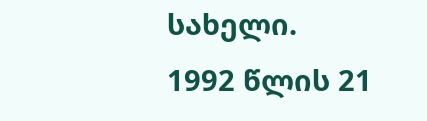სახელი.
1992 წლის 21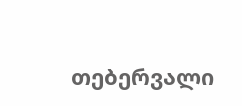თებერვალი